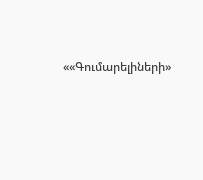««Գումարելիների»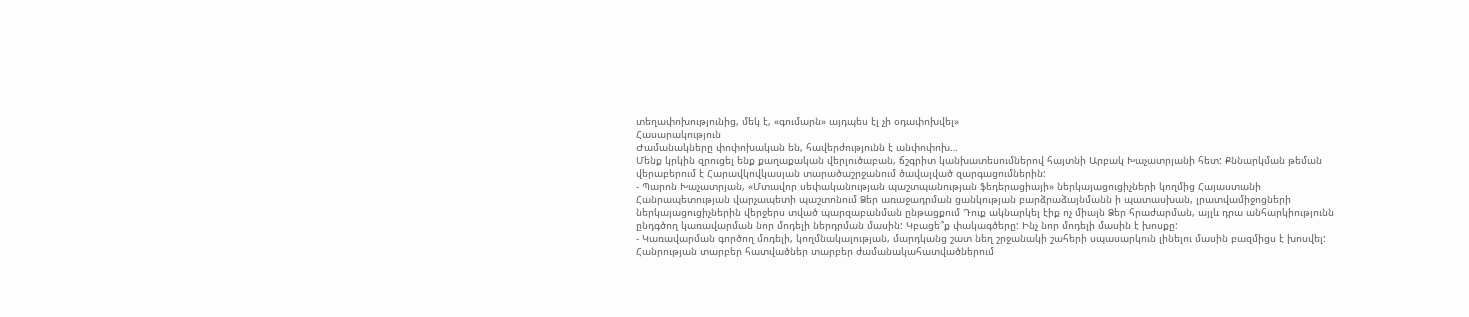տեղափոխությունից, մեկ է, «գումարն» այդպես էլ չի օդափոխվել»
Հասարակություն
Ժամանակները փոփոխական են, հավերժությունն է անփոփոխ…
Մենք կրկին զրուցել ենք քաղաքական վերլուծաբան, ճշգրիտ կանխատեսումներով հայտնի Արբակ Խաչատրյանի հետ: Քննարկման թեման վերաբերում է Հարավկովկասյան տարածաշրջանում ծավալված զարգացումներին:
- Պարոն Խաչատրյան, «Մտավոր սեփականության պաշտպանության ֆեդերացիայի» ներկայացուցիչների կողմից Հայաստանի Հանրապետության վարչապետի պաշտոնում Ձեր առաջադրման ցանկության բարձրաձայնմանն ի պատասխան, լրատվամիջոցների ներկայացուցիչներին վերջերս տված պարզաբանման ընթացքում Դուք ակնարկել էիք ոչ միայն Ձեր հրաժարման, այլև դրա անհարկիությունն ընդգծող կառավարման նոր մոդելի ներդրման մասին: Կբացե՞ք փակագծերը: Ինչ նոր մոդելի մասին է խոսքը:
- Կառավարման գործող մոդելի, կողմնակալության, մարդկանց շատ նեղ շրջանակի շահերի սպասարկուն լինելու մասին բազմիցս է խոսվել: Հանրության տարբեր հատվածներ տարբեր ժամանակահատվածներում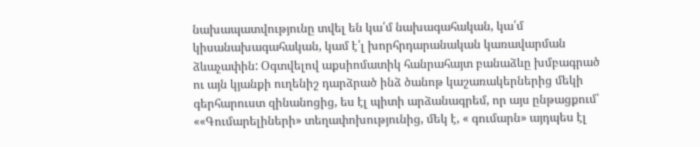նախապատվությունը տվել են կա՛մ նախագահական, կա՛մ կիսանախագահական, կամ է՛լ խորհրդարանական կառավարման ձևաչափին: Օգտվելով աքսիոմատիկ հանրահայտ բանաձևը խմբագրած ու այն կյանքի ուղենիշ դարձրած ինձ ծանոթ կաշառակերներից մեկի գերհարուստ զինանոցից, ես էլ պիտի արձանագրեմ, որ այս ընթացքում՝ ««Գումարելիների» տեղափոխությունից, մեկ է, « գումարն» այդպես էլ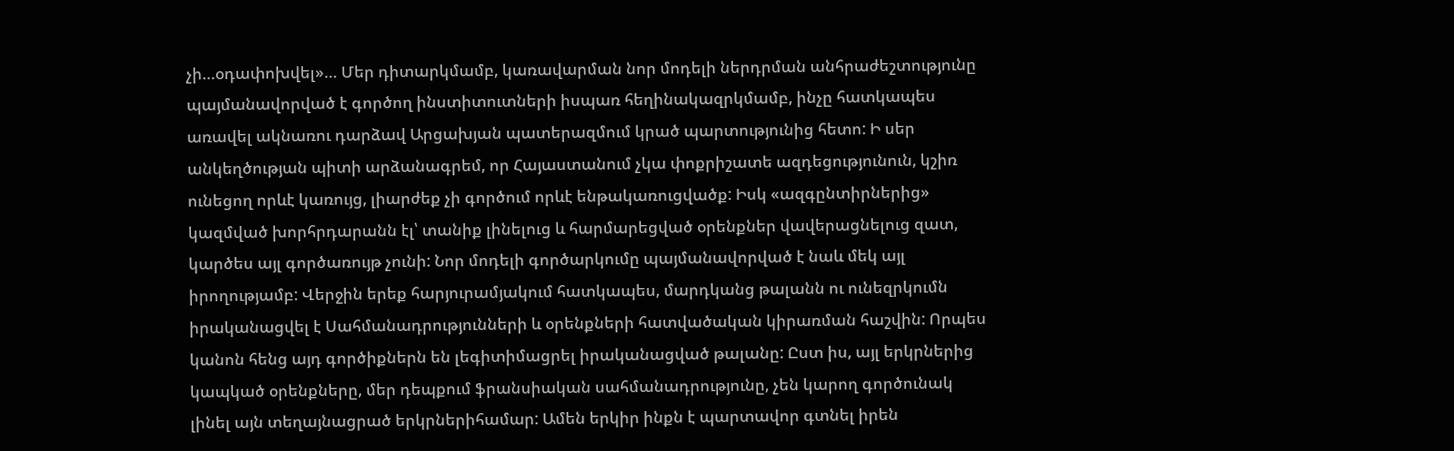չի…օդափոխվել»… Մեր դիտարկմամբ, կառավարման նոր մոդելի ներդրման անհրաժեշտությունը պայմանավորված է գործող ինստիտուտների իսպառ հեղինակազրկմամբ, ինչը հատկապես առավել ակնառու դարձավ Արցախյան պատերազմում կրած պարտությունից հետո: Ի սեր անկեղծության պիտի արձանագրեմ, որ Հայաստանում չկա փոքրիշատե ազդեցությունուն, կշիռ ունեցող որևէ կառույց, լիարժեք չի գործում որևէ ենթակառուցվածք: Իսկ «ազգընտիրներից» կազմված խորհրդարանն էլ՝ տանիք լինելուց և հարմարեցված օրենքներ վավերացնելուց զատ, կարծես այլ գործառույթ չունի: Նոր մոդելի գործարկումը պայմանավորված է նաև մեկ այլ իրողությամբ: Վերջին երեք հարյուրամյակում հատկապես, մարդկանց թալանն ու ունեզրկումն իրականացվել է Սահմանադրությունների և օրենքների հատվածական կիրառման հաշվին: Որպես կանոն հենց այդ գործիքներն են լեգիտիմացրել իրականացված թալանը: Ըստ իս, այլ երկրներից կապկած օրենքները, մեր դեպքում ֆրանսիական սահմանադրությունը, չեն կարող գործունակ լինել այն տեղայնացրած երկրներիհամար: Ամեն երկիր ինքն է պարտավոր գտնել իրեն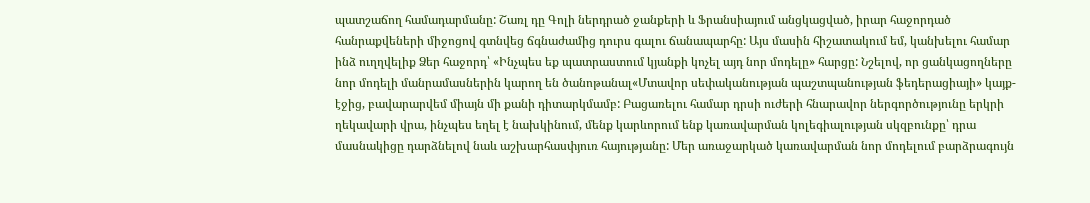պատշաճող համադարմանը: Շառլ դը Գոլի ներդրած ջանքերի և Ֆրանսիայում անցկացված, իրար հաջորդած հանրաքվեների միջոցով գտնվեց ճգնաժամից դուրս գալու ճանապարհը: Այս մասին հիշատակում եմ, կանխելու համար ինձ ուղղվելիք Ձեր հաջորդ՝ «Ինչպես եք պատրաստում կյանքի կոչել այդ նոր մոդելը» հարցը: Նշելով, որ ցանկացողները նոր մոդելի մանրամասներին կարող են ծանոթանալ«Մտավոր սեփականության պաշտպանության ֆեդերացիայի» կայք-էջից, բավարարվեմ միայն մի քանի դիտարկմամբ: Բացառելու համար դրսի ուժերի հնարավոր ներգործությունը երկրի ղեկավարի վրա, ինչպես եղել է նախկինում, մենք կարևորում ենք կառավարման կոլեգիալության սկզբունքը՝ դրա մասնակիցը դարձնելով նաև աշխարհասփյուռ հայությանը: Մեր առաջարկած կառավարման նոր մոդելում բարձրագույն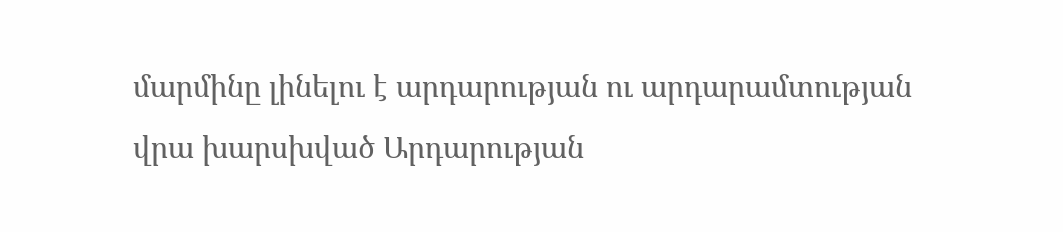մարմինը լինելու է արդարության ու արդարամտության վրա խարսխված Արդարության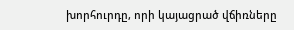խորհուրդը, որի կայացրած վճիռները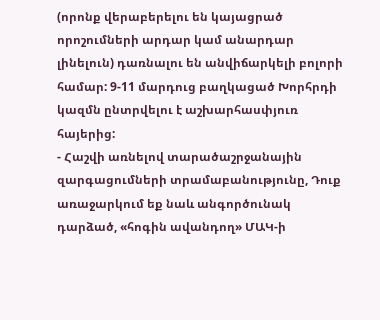(որոնք վերաբերելու են կայացրած որոշումների արդար կամ անարդար լինելուն) դառնալու են անվիճարկելի բոլորի համար: 9-11 մարդուց բաղկացած Խորհրդի կազմն ընտրվելու է աշխարհասփյուռ հայերից:
- Հաշվի առնելով տարածաշրջանային զարգացումների տրամաբանությունը, Դուք առաջարկում եք նաև անգործունակ դարձած, «հոգին ավանդող» ՄԱԿ-ի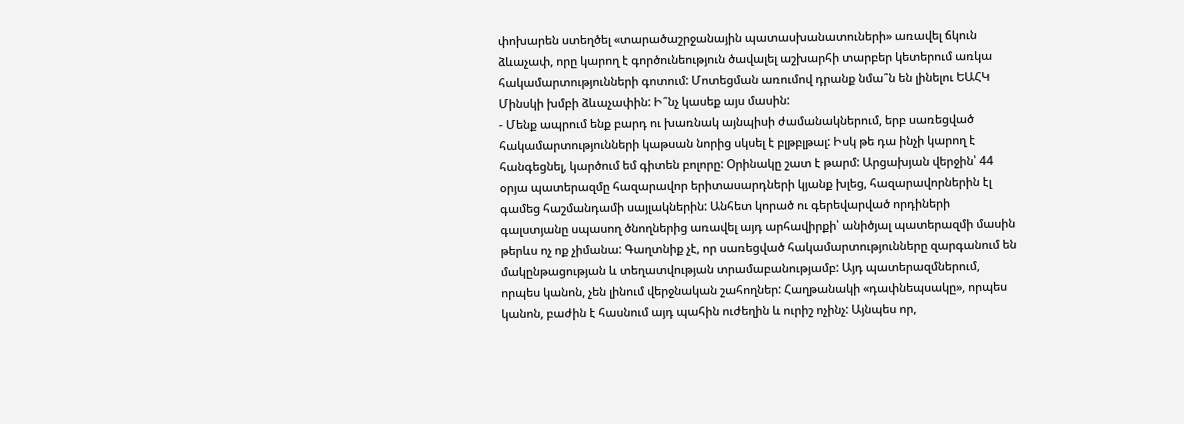փոխարեն ստեղծել «տարածաշրջանային պատասխանատուների» առավել ճկուն ձևաչափ, որը կարող է գործունեություն ծավալել աշխարհի տարբեր կետերում առկա հակամարտությունների գոտում: Մոտեցման առումով դրանք նմա՞ն են լինելու ԵԱՀԿ Մինսկի խմբի ձևաչափին: Ի՞նչ կասեք այս մասին:
- Մենք ապրում ենք բարդ ու խառնակ այնպիսի ժամանակներում, երբ սառեցված հակամարտությունների կաթսան նորից սկսել է բլթբլթալ: Իսկ թե դա ինչի կարող է հանգեցնել, կարծում եմ գիտեն բոլորը: Օրինակը շատ է թարմ: Արցախյան վերջին՝ 44 օրյա պատերազմը հազարավոր երիտասարդների կյանք խլեց, հազարավորներին էլ գամեց հաշմանդամի սայլակներին: Անհետ կորած ու գերեվարված որդիների գալստյանը սպասող ծնողներից առավել այդ արհավիրքի՝ անիծյալ պատերազմի մասին թերևս ոչ ոք չիմանա: Գաղտնիք չէ, որ սառեցված հակամարտությունները զարգանում են մակընթացության և տեղատվության տրամաբանությամբ: Այդ պատերազմներում, որպես կանոն, չեն լինում վերջնական շահողներ: Հաղթանակի «դափնեպսակը», որպես կանոն, բաժին է հասնում այդ պահին ուժեղին և ուրիշ ոչինչ: Այնպես որ,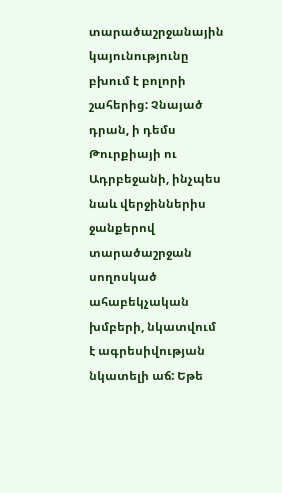տարածաշրջանային կայունությունը բխում է բոլորի շահերից: Չնայած դրան, ի դեմս Թուրքիայի ու Ադրբեջանի, ինչպես նաև վերջիններիս ջանքերով տարածաշրջան սողոսկած ահաբեկչական խմբերի, նկատվում է ագրեսիվության նկատելի աճ: Եթե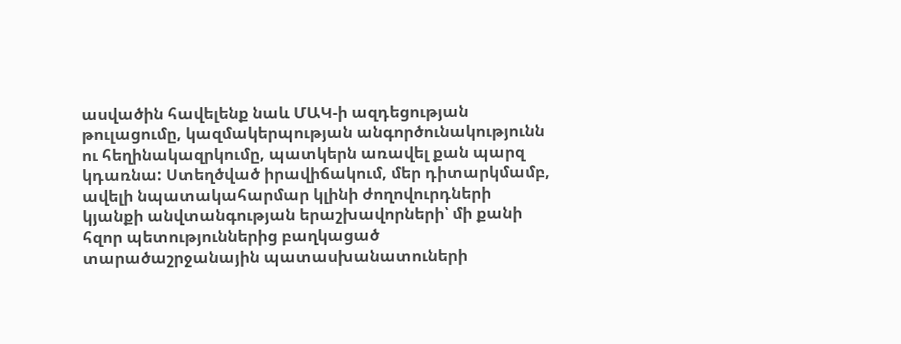ասվածին հավելենք նաև ՄԱԿ-ի ազդեցության թուլացումը, կազմակերպության անգործունակությունն ու հեղինակազրկումը, պատկերն առավել քան պարզ կդառնա: Ստեղծված իրավիճակում, մեր դիտարկմամբ, ավելի նպատակահարմար կլինի ժողովուրդների կյանքի անվտանգության երաշխավորների՝ մի քանի հզոր պետություններից բաղկացած տարածաշրջանային պատասխանատուների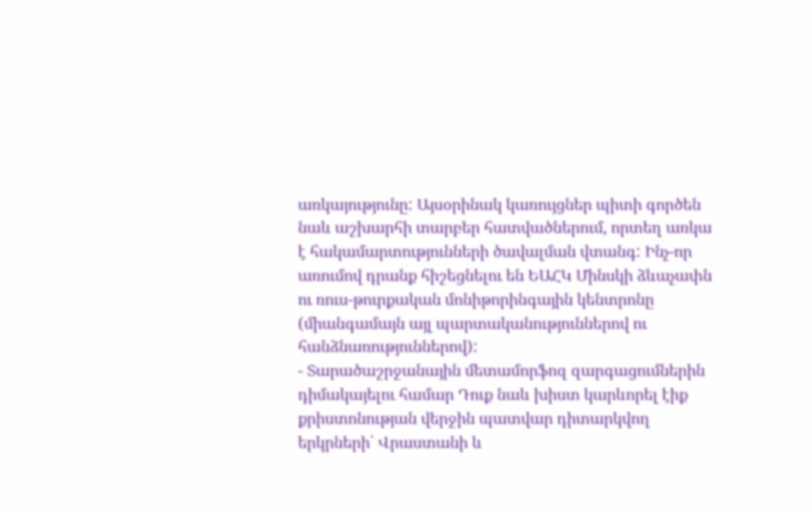առկայությունը: Այսօրինակ կառույցներ պիտի գործեն նաև աշխարհի տարբեր հատվածներում, որտեղ առկա է հակամարտությունների ծավալման վտանգ: Ինչ-որ առումով դրանք հիշեցնելու են ԵԱՀԿ Մինսկի ձևաչափն ու ռուս-թուրքական մոնիթորինգային կենտրոնը (միանգամայն այլ պարտականություններով ու հանձնառություններով):
- Տարածաշրջանային մետամորֆոզ զարգացումներին դիմակայելու համար Դուք նաև խիստ կարևորել էիք քրիստոնության վերջին պատվար դիտարկվող երկրների՝ Վրաստանի և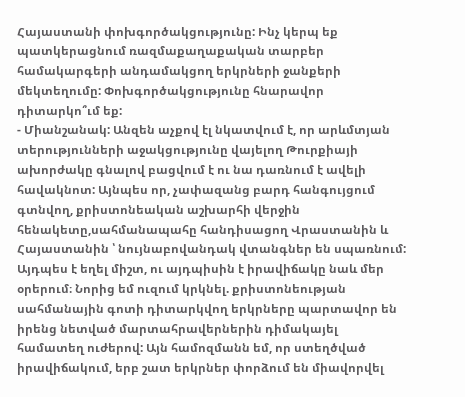Հայաստանի փոխգործակցությունը: Ինչ կերպ եք պատկերացնում ռազմաքաղաքական տարբեր համակարգերի անդամակցող երկրների ջանքերի մեկտեղումը: Փոխգործակցությունը հնարավոր դիտարկո՞ւմ եք:
- Միանշանակ: Անզեն աչքով էլ նկատվում է, որ արևմտյան տերությունների աջակցությունը վայելող Թուրքիայի ախորժակը գնալով բացվում է ու նա դառնում է ավելի հավակնոտ: Այնպես որ, չափազանց բարդ հանգույցում գտնվող, քրիստոնեական աշխարհի վերջին հենակետը,սահմանապահը հանդիսացող Վրաստանին և Հայաստանին ՝ նույնաբովանդակ վտանգներ են սպառնում: Այդպես է եղել միշտ, ու այդպիսին է իրավիճակը նաև մեր օրերում։ Նորից եմ ուզում կրկնել. քրիստոնեության սահմանային գոտի դիտարկվող երկրները պարտավոր են իրենց նետված մարտահրավերներին դիմակայել համատեղ ուժերով: Այն համոզմանն եմ, որ ստեղծված իրավիճակում, երբ շատ երկրներ փորձում են միավորվել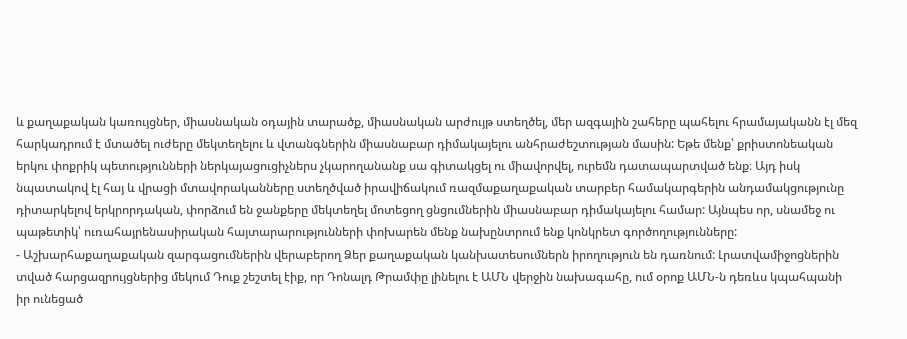և քաղաքական կառույցներ, միասնական օդային տարածք, միասնական արժույթ ստեղծել, մեր ազգային շահերը պահելու հրամայականն էլ մեզ հարկադրում է մտածել ուժերը մեկտեղելու և վտանգներին միասնաբար դիմակայելու անհրաժեշտության մասին: Եթե մենք՝ քրիստոնեական երկու փոքրիկ պետությունների ներկայացուցիչներս չկարողանանք սա գիտակցել ու միավորվել, ուրեմն դատապարտված ենք։ Այդ իսկ նպատակով էլ հայ և վրացի մտավորականները ստեղծված իրավիճակում ռազմաքաղաքական տարբեր համակարգերին անդամակցությունը դիտարկելով երկրորդական, փորձում են ջանքերը մեկտեղել մոտեցող ցնցումներին միասնաբար դիմակայելու համար: Այնպես որ, սնամեջ ու պաթետիկ՝ ուռահայրենասիրական հայտարարությունների փոխարեն մենք նախընտրում ենք կոնկրետ գործողությունները:
- Աշխարհաքաղաքական զարգացումներին վերաբերող Ձեր քաղաքական կանխատեսումներն իրողություն են դառնում: Լրատվամիջոցներին տված հարցազրույցներից մեկում Դուք շեշտել էիք, որ Դոնալդ Թրամփը լինելու է ԱՄՆ վերջին նախագահը, ում օրոք ԱՄՆ-ն դեռևս կպահպանի իր ունեցած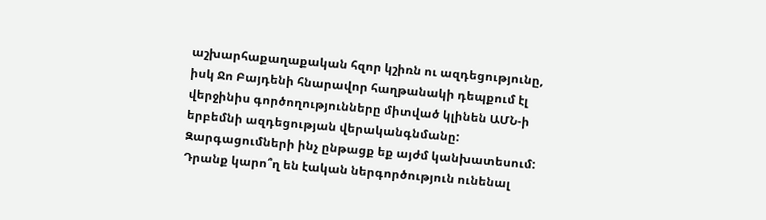աշխարհաքաղաքական հզոր կշիռն ու ազդեցությունը, իսկ Ջո Բայդենի հնարավոր հաղթանակի դեպքում էլ վերջինիս գործողությունները միտված կլինեն ԱՄՆ-ի երբեմնի ազդեցության վերականգնմանը: Զարգացումների ինչ ընթացք եք այժմ կանխատեսում: Դրանք կարո՞ղ են էական ներգործություն ունենալ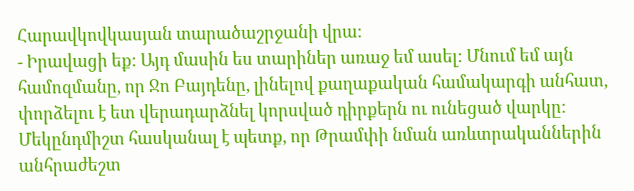Հարավկովկասյան տարածաշրջանի վրա:
- Իրավացի եք: Այդ մասին ես տարիներ առաջ եմ ասել: Մնում եմ այն համոզմանը, որ Ջո Բայդենը, լինելով քաղաքական համակարգի անհատ, փորձելու է ետ վերադարձնել կորսված դիրքերն ու ունեցած վարկը: Մեկընդմիշտ հասկանալ է պետք, որ Թրամփի նման առևտրականներին անհրաժեշտ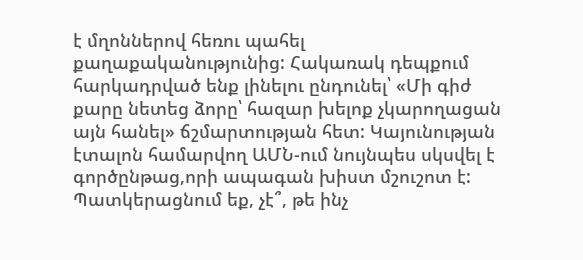է մղոններով հեռու պահել քաղաքականությունից: Հակառակ դեպքում հարկադրված ենք լինելու ընդունել՝ «Մի գիժ քարը նետեց ձորը՝ հազար խելոք չկարողացան այն հանել» ճշմարտության հետ: Կայունության էտալոն համարվող ԱՄՆ-ում նույնպես սկսվել է գործընթաց,որի ապագան խիստ մշուշոտ է: Պատկերացնում եք, չէ՞, թե ինչ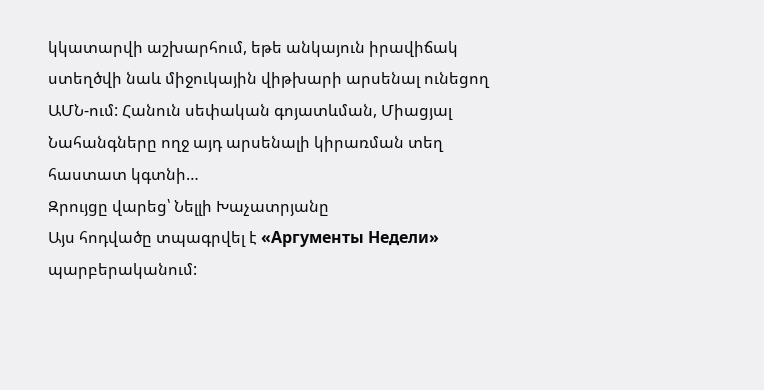կկատարվի աշխարհում, եթե անկայուն իրավիճակ ստեղծվի նաև միջուկային վիթխարի արսենալ ունեցող ԱՄՆ-ում: Հանուն սեփական գոյատևման, Միացյալ Նահանգները ողջ այդ արսենալի կիրառման տեղ հաստատ կգտնի…
Զրույցը վարեց՝ Նելլի Խաչատրյանը
Այս հոդվածը տպագրվել է «Аргументы Недели» պարբերականում: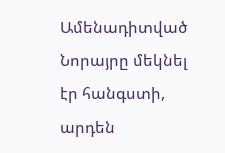Ամենադիտված
Նորայրը մեկնել էր հանգստի, արդեն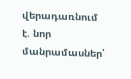վերադառնում է. նոր մանրամասներ՝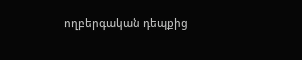ողբերգական դեպքից